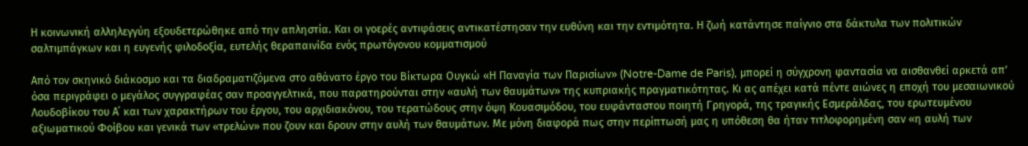Η κοινωνική αλληλεγγύη εξουδετερώθηκε από την απληστία. Και οι γοερές αντιφάσεις αντικατέστησαν την ευθύνη και την εντιμότητα. Η ζωή κατάντησε παίγνιο στα δάκτυλα των πολιτικών σαλτιμπάγκων και η ευγενής φιλοδοξία, ευτελής θεραπαινίδα ενός πρωτόγονου κομματισμού

Από τον σκηνικό διάκοσμο και τα διαδραματιζόμενα στο αθάνατο έργο του Βίκτωρα Ουγκώ «Η Παναγία των Παρισίων» (Notre-Dame de Paris), μπορεί η σύγχρονη φαντασία να αισθανθεί αρκετά απ’ όσα περιγράφει ο μεγάλος συγγραφέας σαν προαγγελτικά, που παρατηρούνται στην «αυλή των θαυμάτων» της κυπριακής πραγματικότητας. Κι ας απέχει κατά πέντε αιώνες η εποχή του μεσαιωνικού Λουδοβίκου του Α΄ και των χαρακτήρων του έργου, του αρχιδιακόνου, του τερατώδους στην όψη Κουασιμόδου, του ευφάνταστου ποιητή Γρηγορά, της τραγικής Εσμεράλδας, του ερωτευμένου αξιωματικού Φοίβου και γενικά των «τρελών» που ζουν και δρουν στην αυλή των θαυμάτων. Με μόνη διαφορά πως στην περίπτωσή μας η υπόθεση θα ήταν τιτλοφορημένη σαν «η αυλή των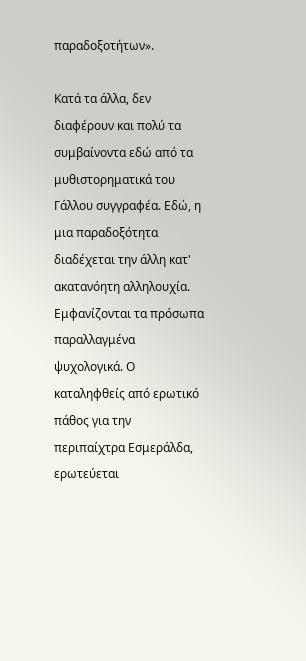παραδοξοτήτων».

Κατά τα άλλα, δεν διαφέρουν και πολύ τα συμβαίνοντα εδώ από τα μυθιστορηματικά του Γάλλου συγγραφέα. Εδώ, η μια παραδοξότητα διαδέχεται την άλλη κατ' ακατανόητη αλληλουχία. Εμφανίζονται τα πρόσωπα παραλλαγμένα ψυχολογικά. Ο καταληφθείς από ερωτικό πάθος για την περιπαίχτρα Εσμεράλδα, ερωτεύεται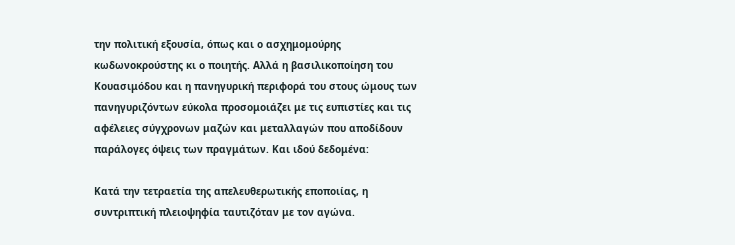την πολιτική εξουσία, όπως και ο ασχημομούρης κωδωνοκρούστης κι ο ποιητής. Αλλά η βασιλικοποίηση του Κουασιμόδου και η πανηγυρική περιφορά του στους ώμους των πανηγυριζόντων εύκολα προσομοιάζει με τις ευπιστίες και τις αφέλειες σύγχρονων μαζών και μεταλλαγών που αποδίδουν παράλογες όψεις των πραγμάτων. Και ιδού δεδομένα:

Κατά την τετραετία της απελευθερωτικής εποποιίας, η συντριπτική πλειοψηφία ταυτιζόταν με τον αγώνα.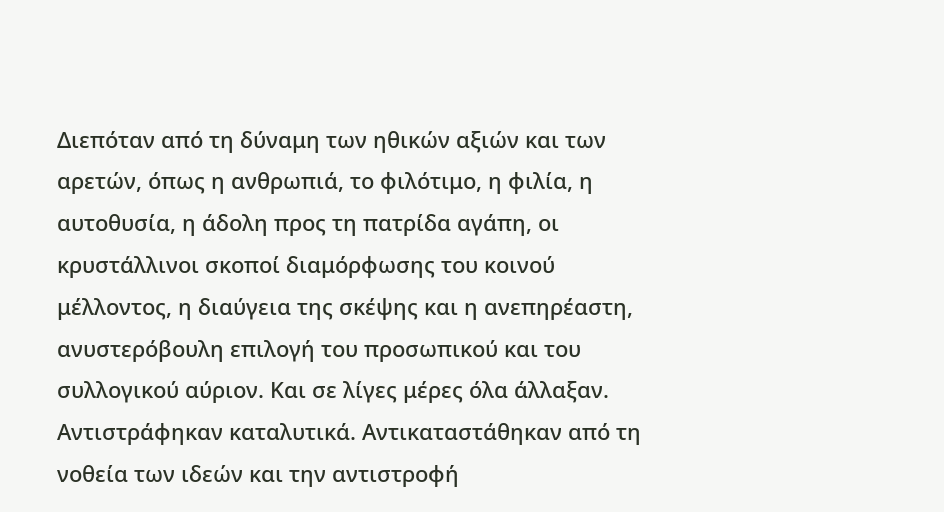Διεπόταν από τη δύναμη των ηθικών αξιών και των αρετών, όπως η ανθρωπιά, το φιλότιμο, η φιλία, η αυτοθυσία, η άδολη προς τη πατρίδα αγάπη, οι κρυστάλλινοι σκοποί διαμόρφωσης του κοινού μέλλοντος, η διαύγεια της σκέψης και η ανεπηρέαστη, ανυστερόβουλη επιλογή του προσωπικού και του συλλογικού αύριον. Και σε λίγες μέρες όλα άλλαξαν. Αντιστράφηκαν καταλυτικά. Αντικαταστάθηκαν από τη νοθεία των ιδεών και την αντιστροφή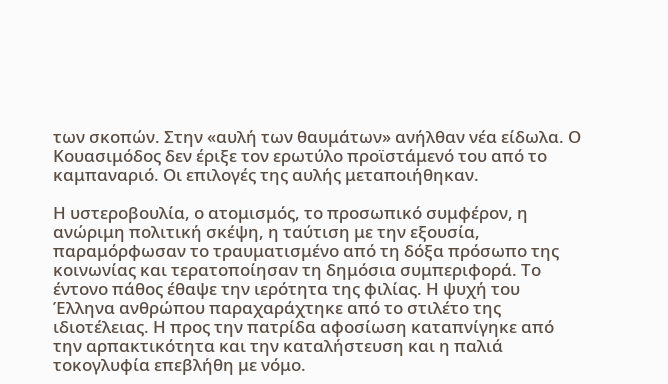των σκοπών. Στην «αυλή των θαυμάτων» ανήλθαν νέα είδωλα. Ο Κουασιμόδος δεν έριξε τον ερωτύλο προϊστάμενό του από το καμπαναριό. Οι επιλογές της αυλής μεταποιήθηκαν.

Η υστεροβουλία, ο ατομισμός, το προσωπικό συμφέρον, η ανώριμη πολιτική σκέψη, η ταύτιση με την εξουσία, παραμόρφωσαν το τραυματισμένο από τη δόξα πρόσωπο της κοινωνίας και τερατοποίησαν τη δημόσια συμπεριφορά. Το έντονο πάθος έθαψε την ιερότητα της φιλίας. Η ψυχή του Έλληνα ανθρώπου παραχαράχτηκε από το στιλέτο της ιδιοτέλειας. Η προς την πατρίδα αφοσίωση καταπνίγηκε από την αρπακτικότητα και την καταλήστευση και η παλιά τοκογλυφία επεβλήθη με νόμο.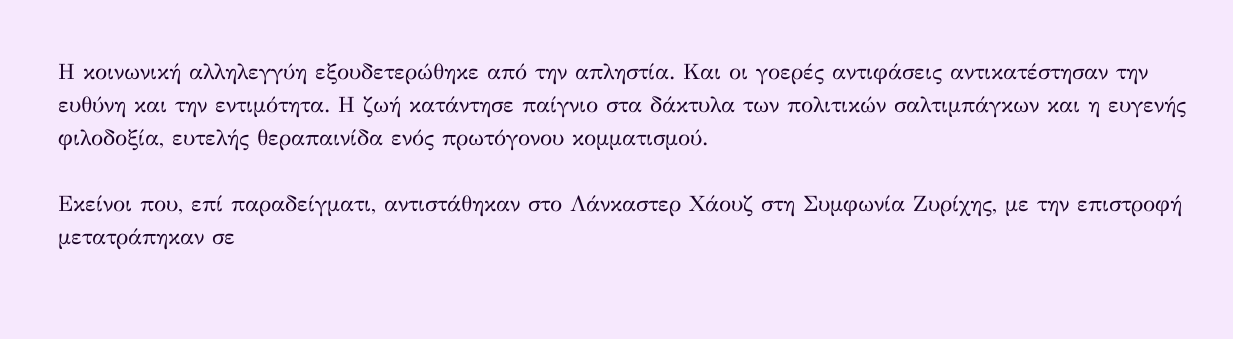Η κοινωνική αλληλεγγύη εξουδετερώθηκε από την απληστία. Και οι γοερές αντιφάσεις αντικατέστησαν την ευθύνη και την εντιμότητα. Η ζωή κατάντησε παίγνιο στα δάκτυλα των πολιτικών σαλτιμπάγκων και η ευγενής φιλοδοξία, ευτελής θεραπαινίδα ενός πρωτόγονου κομματισμού.

Εκείνοι που, επί παραδείγματι, αντιστάθηκαν στο Λάνκαστερ Χάουζ στη Συμφωνία Ζυρίχης, με την επιστροφή μετατράπηκαν σε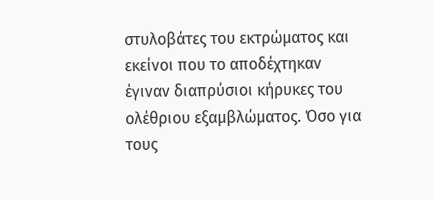στυλοβάτες του εκτρώματος και εκείνοι που το αποδέχτηκαν έγιναν διαπρύσιοι κήρυκες του ολέθριου εξαμβλώματος. Όσο για τους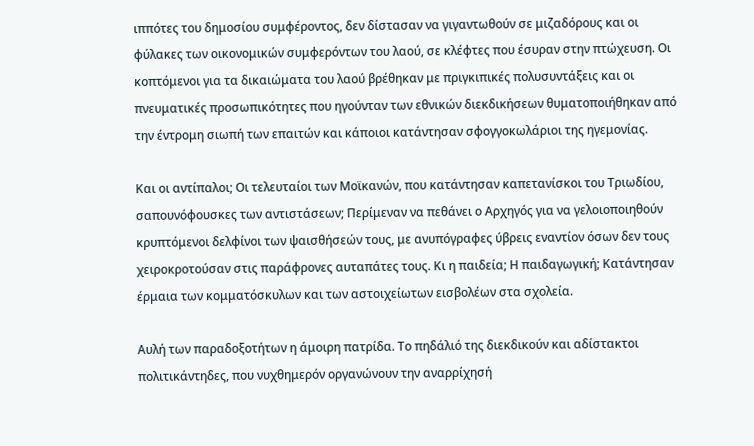ιππότες του δημοσίου συμφέροντος, δεν δίστασαν να γιγαντωθούν σε μιζαδόρους και οι φύλακες των οικονομικών συμφερόντων του λαού, σε κλέφτες που έσυραν στην πτώχευση. Οι κοπτόμενοι για τα δικαιώματα του λαού βρέθηκαν με πριγκιπικές πολυσυντάξεις και οι πνευματικές προσωπικότητες που ηγούνταν των εθνικών διεκδικήσεων θυματοποιήθηκαν από την έντρομη σιωπή των επαιτών και κάποιοι κατάντησαν σφογγοκωλάριοι της ηγεμονίας.

Και οι αντίπαλοι; Οι τελευταίοι των Μοϊκανών, που κατάντησαν καπετανίσκοι του Τριωδίου, σαπουνόφουσκες των αντιστάσεων; Περίμεναν να πεθάνει ο Αρχηγός για να γελοιοποιηθούν κρυπτόμενοι δελφίνοι των ψαισθήσεών τους, με ανυπόγραφες ύβρεις εναντίον όσων δεν τους χειροκροτούσαν στις παράφρονες αυταπάτες τους. Κι η παιδεία; Η παιδαγωγική; Κατάντησαν έρμαια των κομματόσκυλων και των αστοιχείωτων εισβολέων στα σχολεία.

Αυλή των παραδοξοτήτων η άμοιρη πατρίδα. Το πηδάλιό της διεκδικούν και αδίστακτοι πολιτικάντηδες, που νυχθημερόν οργανώνουν την αναρρίχησή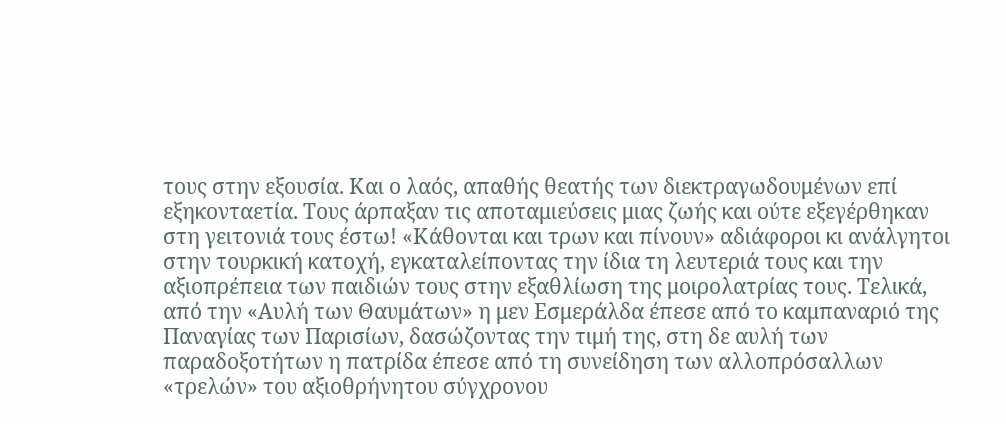τους στην εξουσία. Και ο λαός, απαθής θεατής των διεκτραγωδουμένων επί εξηκονταετία. Τους άρπαξαν τις αποταμιεύσεις μιας ζωής και ούτε εξεγέρθηκαν στη γειτονιά τους έστω! «Κάθονται και τρων και πίνουν» αδιάφοροι κι ανάλγητοι στην τουρκική κατοχή, εγκαταλείποντας την ίδια τη λευτεριά τους και την αξιοπρέπεια των παιδιών τους στην εξαθλίωση της μοιρολατρίας τους. Τελικά, από την «Αυλή των Θαυμάτων» η μεν Εσμεράλδα έπεσε από το καμπαναριό της Παναγίας των Παρισίων, δασώζοντας την τιμή της, στη δε αυλή των παραδοξοτήτων η πατρίδα έπεσε από τη συνείδηση των αλλοπρόσαλλων «τρελών» του αξιοθρήνητου σύγχρονου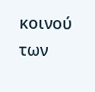κοινού των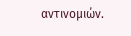αντινομιών.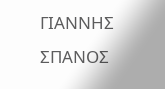ΓΙΑΝΝΗΣ ΣΠΑΝΟΣ